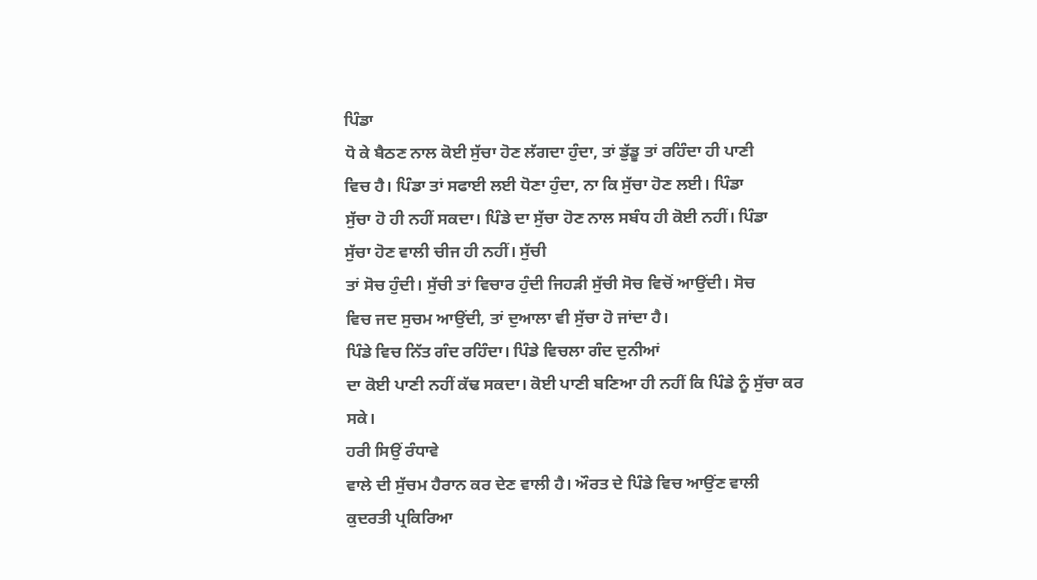ਪਿੰਡਾ
ਧੋ ਕੇ ਬੈਠਣ ਨਾਲ ਕੋਈ ਸੁੱਚਾ ਹੋਣ ਲੱਗਦਾ ਹੁੰਦਾ, ਤਾਂ ਡੁੱਡੂ ਤਾਂ ਰਹਿੰਦਾ ਹੀ ਪਾਣੀ
ਵਿਚ ਹੈ। ਪਿੰਡਾ ਤਾਂ ਸਫਾਈ ਲਈ ਧੋਣਾ ਹੁੰਦਾ, ਨਾ ਕਿ ਸੁੱਚਾ ਹੋਣ ਲਈ। ਪਿੰਡਾ
ਸੁੱਚਾ ਹੋ ਹੀ ਨਹੀਂ ਸਕਦਾ। ਪਿੰਡੇ ਦਾ ਸੁੱਚਾ ਹੋਣ ਨਾਲ ਸਬੰਧ ਹੀ ਕੋਈ ਨਹੀਂ। ਪਿੰਡਾ
ਸੁੱਚਾ ਹੋਣ ਵਾਲੀ ਚੀਜ ਹੀ ਨਹੀਂ। ਸੁੱਚੀ
ਤਾਂ ਸੋਚ ਹੁੰਦੀ। ਸੁੱਚੀ ਤਾਂ ਵਿਚਾਰ ਹੁੰਦੀ ਜਿਹੜੀ ਸੁੱਚੀ ਸੋਚ ਵਿਚੋਂ ਆਉਂਦੀ। ਸੋਚ
ਵਿਚ ਜਦ ਸੁਚਮ ਆਉਂਦੀ, ਤਾਂ ਦੁਆਲਾ ਵੀ ਸੁੱਚਾ ਹੋ ਜਾਂਦਾ ਹੈ।
ਪਿੰਡੇ ਵਿਚ ਨਿੱਤ ਗੰਦ ਰਹਿੰਦਾ। ਪਿੰਡੇ ਵਿਚਲਾ ਗੰਦ ਦੁਨੀਆਂ
ਦਾ ਕੋਈ ਪਾਣੀ ਨਹੀਂ ਕੱਢ ਸਕਦਾ। ਕੋਈ ਪਾਣੀ ਬਣਿਆ ਹੀ ਨਹੀਂ ਕਿ ਪਿੰਡੇ ਨੂੰ ਸੁੱਚਾ ਕਰ
ਸਕੇ।
ਹਰੀ ਸਿਉਂ ਰੰਧਾਵੇ
ਵਾਲੇ ਦੀ ਸੁੱਚਮ ਹੈਰਾਨ ਕਰ ਦੇਣ ਵਾਲੀ ਹੈ। ਔਰਤ ਦੇ ਪਿੰਡੇ ਵਿਚ ਆਉਂਣ ਵਾਲੀ
ਕੁਦਰਤੀ ਪ੍ਰਕਿਰਿਆ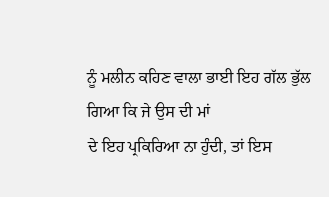ਨੂੰ ਮਲੀਨ ਕਹਿਣ ਵਾਲਾ ਭਾਈ ਇਹ ਗੱਲ ਭੁੱਲ ਗਿਆ ਕਿ ਜੇ ਉਸ ਦੀ ਮਾਂ
ਦੇ ਇਹ ਪ੍ਰਕਿਰਿਆ ਨਾ ਹੁੰਦੀ, ਤਾਂ ਇਸ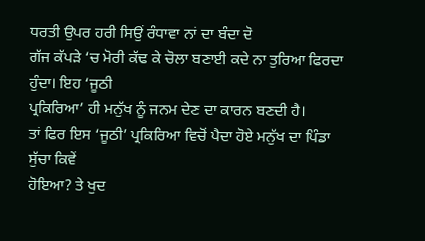ਧਰਤੀ ਉਪਰ ਹਰੀ ਸਿਉਂ ਰੰਧਾਵਾ ਨਾਂ ਦਾ ਬੰਦਾ ਦੋ
ਗੱਜ ਕੱਪੜੇ ‘ਚ ਮੋਰੀ ਕੱਢ ਕੇ ਚੋਲਾ ਬਣਾਈ ਕਦੇ ਨਾ ਤੁਰਿਆ ਫਿਰਦਾ ਹੁੰਦਾ। ਇਹ ‘ਜੂਠੀ
ਪ੍ਰਕਿਰਿਆ’ ਹੀ ਮਨੁੱਖ ਨੂੰ ਜਨਮ ਦੇਣ ਦਾ ਕਾਰਨ ਬਣਦੀ ਹੈ।
ਤਾਂ ਫਿਰ ਇਸ ‘ਜੂਠੀ’ ਪ੍ਰਕਿਰਿਆ ਵਿਚੋਂ ਪੈਦਾ ਹੋਏ ਮਨੁੱਖ ਦਾ ਪਿੰਡਾ ਸੁੱਚਾ ਕਿਵੇਂ
ਹੋਇਆ? ਤੇ ਖੁਦ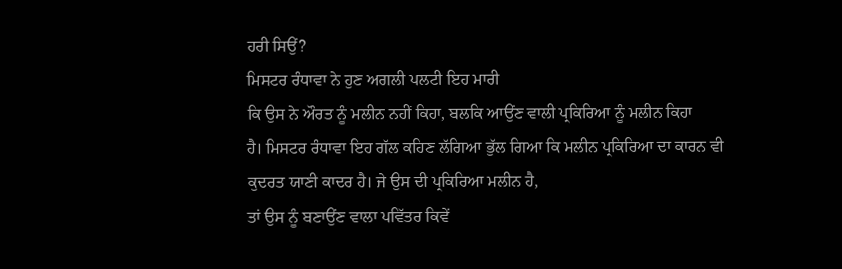ਹਰੀ ਸਿਉਂ?
ਮਿਸਟਰ ਰੰਧਾਵਾ ਨੇ ਹੁਣ ਅਗਲੀ ਪਲਟੀ ਇਹ ਮਾਰੀ
ਕਿ ਉਸ ਨੇ ਔਰਤ ਨੂੰ ਮਲੀਨ ਨਹੀਂ ਕਿਹਾ, ਬਲਕਿ ਆਉਂਣ ਵਾਲੀ ਪ੍ਰਕਿਰਿਆ ਨੂੰ ਮਲੀਨ ਕਿਹਾ
ਹੈ। ਮਿਸਟਰ ਰੰਧਾਵਾ ਇਹ ਗੱਲ ਕਹਿਣ ਲੱਗਿਆ ਭੁੱਲ ਗਿਆ ਕਿ ਮਲੀਨ ਪ੍ਰਕਿਰਿਆ ਦਾ ਕਾਰਨ ਵੀ
ਕੁਦਰਤ ਯਾਣੀ ਕਾਦਰ ਹੈ। ਜੇ ਉਸ ਦੀ ਪ੍ਰਕਿਰਿਆ ਮਲੀਨ ਹੈ,
ਤਾਂ ਉਸ ਨੂੰ ਬਣਾਉਂਣ ਵਾਲਾ ਪਵਿੱਤਰ ਕਿਵੇਂ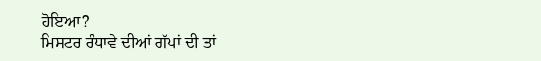ਹੋਇਆ?
ਮਿਸਟਰ ਰੰਧਾਵੇ ਦੀਆਂ ਗੱਪਾਂ ਦੀ ਤਾਂ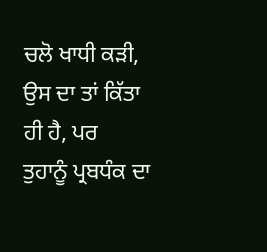ਚਲੋ ਖਾਧੀ ਕੜੀ, ਉਸ ਦਾ ਤਾਂ ਕਿੱਤਾ ਹੀ ਹੈ, ਪਰ
ਤੁਹਾਨੂੰ ਪ੍ਰਬਧੰਕ ਦਾ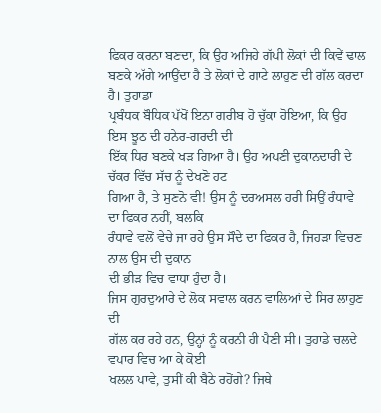ਫਿਕਰ ਕਰਨਾ ਬਣਦਾ, ਕਿ ਉਹ ਅਜਿਹੇ ਗੱਪੀ ਲੋਕਾਂ ਦੀ ਕਿਵੇਂ ਢਾਲ
ਬਣਕੇ ਅੱਗੇ ਆਉਂਦਾ ਹੈ ਤੇ ਲੋਕਾਂ ਦੇ ਗਾਟੇ ਲਾਹੁਣ ਦੀ ਗੱਲ ਕਰਦਾ ਹੈ। ਤੁਹਾਡਾ
ਪ੍ਰਬੰਧਕ ਬੌਧਿਕ ਪੱਖੋਂ ਇਨਾ ਗਰੀਬ ਹੋ ਚੁੱਕਾ ਹੋਇਆ, ਕਿ ਉਹ ਇਸ ਝੂਠ ਦੀ ਹਨੇਰ-ਗਰਦੀ ਦੀ
ਇੱਕ ਧਿਰ ਬਣਕੇ ਖੜ ਗਿਆ ਹੈ। ਉਹ ਅਪਣੀ ਦੁਕਾਨਦਾਰੀ ਦੇ ਚੱਕਰ ਵਿੱਚ ਸੱਚ ਨੂੰ ਦੇਖਣੋ ਹਟ
ਗਿਆ ਹੈ, ਤੇ ਸੁਣਨੋ ਵੀ! ਉਸ ਨੂੰ ਦਰਅਸਲ ਹਰੀ ਸਿਉਂ ਰੰਧਾਵੇ ਦਾ ਫਿਕਰ ਨਹੀਂ, ਬਲਕਿ
ਰੰਧਾਵੇ ਵਲੋਂ ਵੇਚੇ ਜਾ ਰਹੇ ਉਸ ਸੌਦੇ ਦਾ ਫਿਕਰ ਹੈ, ਜਿਹੜਾ ਵਿਚਣ ਨਾਲ ਉਸ ਦੀ ਦੁਕਾਨ
ਦੀ ਭੀੜ ਵਿਚ ਵਾਧਾ ਹੁੰਦਾ ਹੈ।
ਜਿਸ ਗੁਰਦੁਆਰੇ ਦੇ ਲੋਕ ਸਵਾਲ ਕਰਨ ਵਾਲਿਆਂ ਦੇ ਸਿਰ ਲਾਹੁਣ ਦੀ
ਗੱਲ ਕਰ ਰਹੇ ਹਨ, ਉਨ੍ਹਾਂ ਨੂੰ ਕਰਨੀ ਹੀ ਪੈਣੀ ਸੀ। ਤੁਹਾਡੇ ਚਲਦੇ ਵਪਾਰ ਵਿਚ ਆ ਕੇ ਕੋਈ
ਖਲਲ ਪਾਵੇ, ਤੁਸੀਂ ਕੀ ਬੈਠੇ ਰਹੋਂਗੇ? ਜਿਥੇ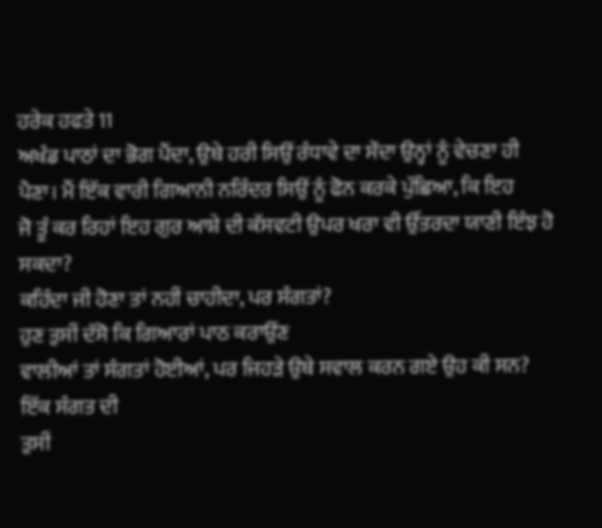ਹਰੇਕ ਹਫਤੇ 11
ਅਖੰਡ ਪਾਠਾਂ ਦਾ ਭੋਗ ਪੈਂਦਾ, ਉਥੇ ਹਰੀ ਸਿਉਂ ਰੰਧਾਵੇ ਦਾ ਸੌਦਾ ਉਨ੍ਹਾਂ ਨੂੰ ਵੇਚਣਾ ਹੀ
ਪੈਣਾ। ਮੈਂ ਇੱਕ ਵਾਰੀ ਗਿਆਨੀ ਨਰਿੰਦਰ ਸਿਉਂ ਨੂੰ ਫੋਨ ਕਰਕੇ ਪੁੱਛਿਆ, ਕਿ ਇਹ
ਜੋ ਤੂੰ ਕਰ ਰਿਹਾਂ ਇਹ ਗੁਰ ਆਸ਼ੇ ਦੀ ਕੱਸਵਟੀ ਉਪਰ ਖਰਾ ਵੀ ਉੱਤਰਦਾ ਯਾਣੀ ਇੰਝ ਹੋ ਸਕਦਾ?
ਕਹਿੰਦਾ ਜੀ ਹੋਣਾ ਤਾਂ ਨਹੀਂ ਚਾਹੀਦਾ, ਪਰ ਸੰਗਤਾਂ?
ਹੁਣ ਤੁਸੀਂ ਦੱਸੋ ਕਿ ਗਿਆਰਾਂ ਪਾਠ ਕਰਾਉਂਣ
ਵਾਲੀਆਂ ਤਾਂ ਸੰਗਤਾਂ ਹੋਈਆਂ, ਪਰ ਜਿਹੜੇ ਉਥੇ ਸਵਾਲ ਕਰਨ ਗਏ ਉਹ ਕੀ ਸਨ? ਇੱਕ ਸੰਗਤ ਦੀ
ਤੁਸੀਂ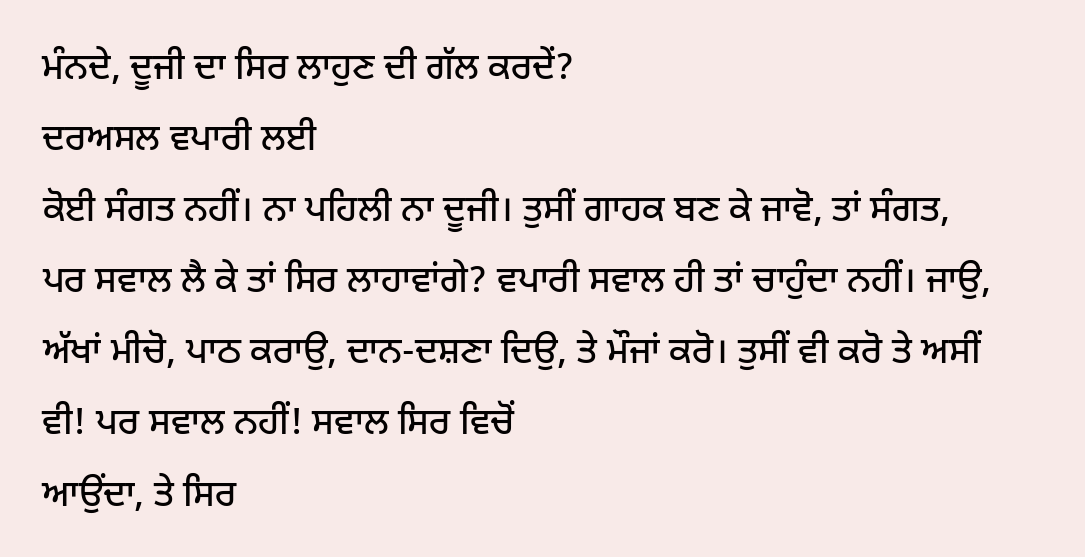ਮੰਨਦੇ, ਦੂਜੀ ਦਾ ਸਿਰ ਲਾਹੁਣ ਦੀ ਗੱਲ ਕਰਦੇਂ?
ਦਰਅਸਲ ਵਪਾਰੀ ਲਈ
ਕੋਈ ਸੰਗਤ ਨਹੀਂ। ਨਾ ਪਹਿਲੀ ਨਾ ਦੂਜੀ। ਤੁਸੀਂ ਗਾਹਕ ਬਣ ਕੇ ਜਾਵੋ, ਤਾਂ ਸੰਗਤ,
ਪਰ ਸਵਾਲ ਲੈ ਕੇ ਤਾਂ ਸਿਰ ਲਾਹਾਵਾਂਗੇ? ਵਪਾਰੀ ਸਵਾਲ ਹੀ ਤਾਂ ਚਾਹੁੰਦਾ ਨਹੀਂ। ਜਾਉ,
ਅੱਖਾਂ ਮੀਚੋ, ਪਾਠ ਕਰਾਉ, ਦਾਨ-ਦਸ਼ਣਾ ਦਿਉ, ਤੇ ਮੌਜਾਂ ਕਰੋ। ਤੁਸੀਂ ਵੀ ਕਰੋ ਤੇ ਅਸੀਂ
ਵੀ! ਪਰ ਸਵਾਲ ਨਹੀਂ! ਸਵਾਲ ਸਿਰ ਵਿਚੋਂ
ਆਉਂਦਾ, ਤੇ ਸਿਰ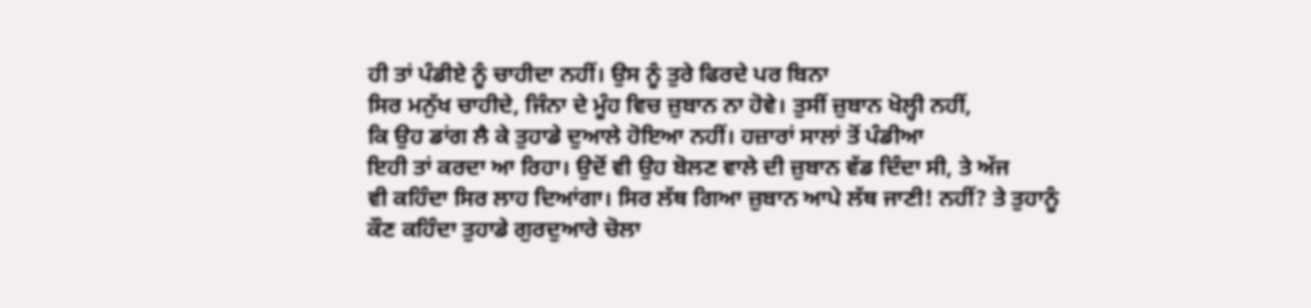ਹੀ ਤਾਂ ਪੰਡੀਏ ਨੂੰ ਚਾਹੀਦਾ ਨਹੀਂ। ਉਸ ਨੂੰ ਤੁਰੇ ਫਿਰਦੇ ਪਰ ਬਿਨਾ
ਸਿਰ ਮਨੁੱਖ ਚਾਹੀਦੇ, ਜਿੰਨਾ ਦੇ ਮੂੰਹ ਵਿਚ ਜ਼ੁਬਾਨ ਨਾ ਹੋਵੇ। ਤੁਸੀਂ ਜ਼ੁਬਾਨ ਖੋਲ੍ਹੀ ਨਹੀਂ,
ਕਿ ਉਹ ਡਾਂਗ ਲੈ ਕੇ ਤੁਹਾਡੇ ਦੁਆਲੇ ਹੋਇਆ ਨਹੀਂ। ਹਜ਼ਾਰਾਂ ਸਾਲਾਂ ਤੋਂ ਪੰਡੀਆ
ਇਹੀ ਤਾਂ ਕਰਦਾ ਆ ਰਿਹਾ। ਉਦੋਂ ਵੀ ਉਹ ਬੋਲਣ ਵਾਲੇ ਦੀ ਜ਼ੁਬਾਨ ਵੱਡ ਦਿੰਦਾ ਸੀ, ਤੇ ਅੱਜ
ਵੀ ਕਹਿੰਦਾ ਸਿਰ ਲਾਹ ਦਿਆਂਗਾ। ਸਿਰ ਲੱਥ ਗਿਆ ਜ਼ੁਬਾਨ ਆਪੇ ਲੱਥ ਜਾਣੀ! ਨਹੀਂ? ਤੇ ਤੁਹਾਨੂੰ
ਕੌਣ ਕਹਿੰਦਾ ਤੁਹਾਡੇ ਗੁਰਦੁਆਰੇ ਚੋਲਾ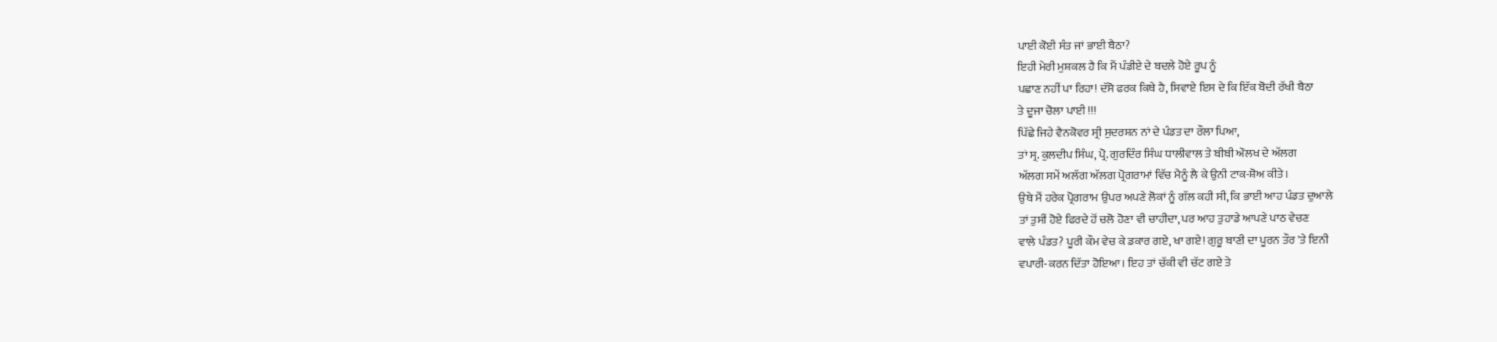ਪਾਈ ਕੋਈ ਸੰਤ ਜਾਂ ਭਾਈ ਬੈਠਾ?
ਇਹੀ ਮੇਰੀ ਮੁਸ਼ਕਲ ਹੈ ਕਿ ਮੈਂ ਪੰਡੀਏ ਦੇ ਬਦਲੇ ਹੋਏ ਰੂਪ ਨੂੰ
ਪਛਾਣ ਨਹੀਂ ਪਾ ਰਿਹਾ! ਦੱਸੋ ਫਰਕ ਕਿਥੇ ਹੈ, ਸਿਵਾਏ ਇਸ ਦੇ ਕਿ ਇੱਕ ਬੋਦੀ ਰੱਖੀ ਬੈਠਾ
ਤੇ ਦੂਜਾ ਚੋਲਾ ਪਾਈ !!!
ਪਿੱਛੇ ਜਿਹੇ ਵੈਨਕੋਵਰ ਸ੍ਰੀ ਸੁਦਰਸ਼ਨ ਨਾਂ ਦੇ ਪੰਡਤ ਦਾ ਰੌਲਾ ਪਿਆ,
ਤਾਂ ਸ੍ਰ. ਕੁਲਦੀਪ ਸਿੰਘ, ਪ੍ਰੋ. ਗੁਰਦਿੰਰ ਸਿੰਘ ਧਾਲੀਵਾਲ ਤੇ ਬੀਬੀ ਔਲਖ ਦੇ ਅੱਲਗ
ਅੱਲਗ ਸਮੇਂ ਅਲੱਗ ਅੱਲਗ ਪ੍ਰੋਗਰਾਮਾਂ ਵਿੱਚ ਮੈਨੂੰ ਲੈ ਕੇ ਉਨੀ ਟਾਕ-ਸ਼ੋਅ ਕੀਤੇ।
ਉਥੇ ਮੈਂ ਹਰੇਕ ਪ੍ਰੋਗਰਾਮ ਉਪਰ ਅਪਣੇ ਲੋਕਾਂ ਨੂੰ ਗੱਲ ਕਹੀ ਸੀ, ਕਿ ਭਾਈ ਆਹ ਪੰਡਤ ਦੁਆਲੇ
ਤਾਂ ਤੁਸੀਂ ਹੋਏ ਫਿਰਦੇ ਹੋਂ ਚਲੋ ਹੋਣਾ ਵੀ ਚਾਹੀਦਾ, ਪਰ ਆਹ ਤੁਹਾਡੇ ਆਪਣੇ ਪਾਠ ਵੇਚਣ
ਵਾਲੇ ਪੰਡਤ? ਪੂਰੀ ਕੌਮ ਵੇਚ ਕੇ ਡਕਾਰ ਗਏ, ਖਾ ਗਏ! ਗੁਰੂ ਬਾਣੀ ਦਾ ਪੂਰਨ ਤੌਰ 'ਤੇ ਇਨੀ
ਵਪਾਰੀ-ਕਰਨ ਦਿੱਤਾ ਹੋਇਆ। ਇਹ ਤਾਂ ਚੱਕੀ ਵੀ ਚੱਟ ਗਏ ਤੇ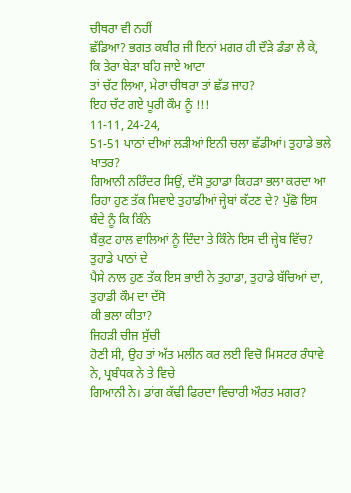ਚੀਥਰਾ ਵੀ ਨਹੀਂ
ਛੱਡਿਆ? ਭਗਤ ਕਬੀਰ ਜੀ ਇਨਾਂ ਮਗਰ ਹੀ ਦੌੜੇ ਡੰਡਾ ਲੈ ਕੇ, ਕਿ ਤੇਰਾ ਬੇੜਾ ਬਹਿ ਜਾਏ ਆਟਾ
ਤਾਂ ਚੱਟ ਲਿਆ, ਮੇਰਾ ਚੀਥਰਾ ਤਾਂ ਛੱਡ ਜਾਹ?
ਇਹ ਚੱਟ ਗਏ ਪੂਰੀ ਕੌਮ ਨੂੰ !!!
11-11, 24-24,
51-51 ਪਾਠਾਂ ਦੀਆਂ ਲੜੀਆਂ ਇਨੀ ਚਲਾ ਛੱਡੀਆਂ। ਤੁਹਾਡੇ ਭਲੇ ਖਾਤਰ?
ਗਿਆਨੀ ਨਰਿੰਦਰ ਸਿਉਂ, ਦੱਸੋ ਤੁਹਾਡਾ ਕਿਹੜਾ ਭਲਾ ਕਰਦਾ ਆ
ਰਿਹਾ ਹੁਣ ਤੱਕ ਸਿਵਾਏ ਤੁਹਾਡੀਆਂ ਜ੍ਹੇਬਾਂ ਕੱਟਣ ਦੇ? ਪੁੱਛੋ ਇਸ ਬੰਦੇ ਨੂੰ ਕਿ ਕਿੰਨੇ
ਬੈਂਕੁਟ ਹਾਲ ਵਾਲਿਆਂ ਨੂੰ ਦਿੰਦਾ ਤੇ ਕਿੰਨੇ ਇਸ ਦੀ ਜ੍ਹੇਬ ਵਿੱਚ? ਤੁਹਾਡੇ ਪਾਠਾਂ ਦੇ
ਪੈਸੇ ਨਾਲ ਹੁਣ ਤੱਕ ਇਸ ਭਾਈ ਨੇ ਤੁਹਾਡਾ, ਤੁਹਾਡੇ ਬੱਚਿਆਂ ਦਾ, ਤੁਹਾਡੀ ਕੌਮ ਦਾ ਦੱਸੋ
ਕੀ ਭਲਾ ਕੀਤਾ?
ਜਿਹੜੀ ਚੀਜ ਸੁੱਚੀ
ਹੋਣੀ ਸੀ, ਉਹ ਤਾਂ ਅੱਤ ਮਲੀਨ ਕਰ ਲਈ ਵਿਚੋ ਮਿਸਟਰ ਰੰਧਾਵੇ ਨੇ, ਪ੍ਰਬੰਧਕ ਨੇ ਤੇ ਵਿਚੇ
ਗਿਆਨੀ ਨੇ। ਡਾਂਗ ਕੱਢੀ ਫਿਰਦਾ ਵਿਚਾਰੀ ਔਰਤ ਮਗਰ?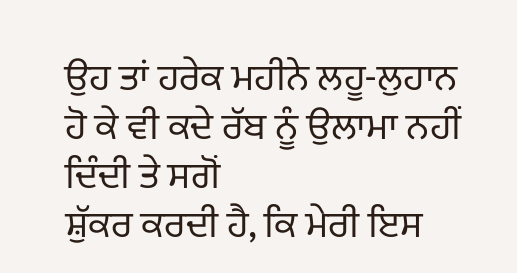ਉਹ ਤਾਂ ਹਰੇਕ ਮਹੀਨੇ ਲਹੂ-ਲੁਹਾਨ ਹੋ ਕੇ ਵੀ ਕਦੇ ਰੱਬ ਨੂੰ ਉਲਾਮਾ ਨਹੀਂ ਦਿੰਦੀ ਤੇ ਸਗੋਂ
ਸ਼ੁੱਕਰ ਕਰਦੀ ਹੈ, ਕਿ ਮੇਰੀ ਇਸ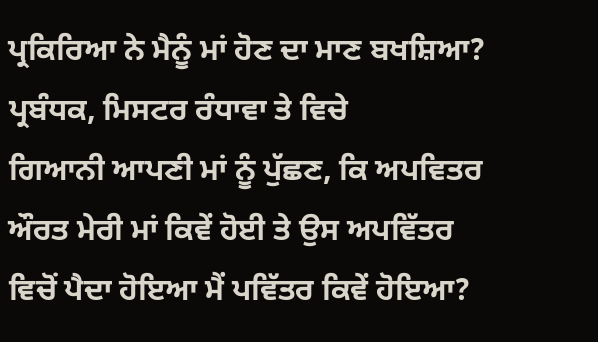ਪ੍ਰਕਿਰਿਆ ਨੇ ਮੈਨੂੰ ਮਾਂ ਹੋਣ ਦਾ ਮਾਣ ਬਖਸ਼ਿਆ?
ਪ੍ਰਬੰਧਕ, ਮਿਸਟਰ ਰੰਧਾਵਾ ਤੇ ਵਿਚੇ
ਗਿਆਨੀ ਆਪਣੀ ਮਾਂ ਨੂੰ ਪੁੱਛਣ, ਕਿ ਅਪਵਿਤਰ ਔਰਤ ਮੇਰੀ ਮਾਂ ਕਿਵੇਂ ਹੋਈ ਤੇ ਉਸ ਅਪਵਿੱਤਰ
ਵਿਚੋਂ ਪੈਦਾ ਹੋਇਆ ਮੈਂ ਪਵਿੱਤਰ ਕਿਵੇਂ ਹੋਇਆ?